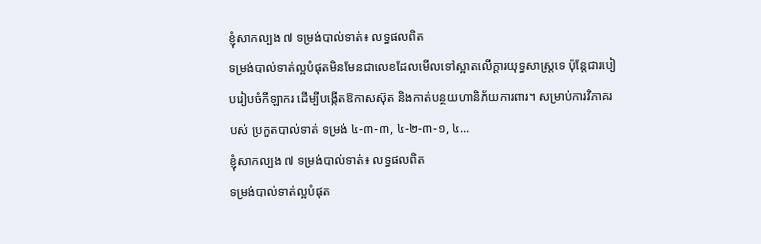ខ្ញុំសាកល្បង ៧ ទម្រង់បាល់ទាត់៖ លទ្ធផលពិត
ទម្រង់បាល់ទាត់ល្អបំផុតមិនមែនជាលេខដែលមើលទៅស្អាតលើក្តារយុទ្ធសាស្ត្រទេ ប៉ុន្តែជារបៀបរៀបចំកីឡាករ ដើម្បីបង្កើតឱកាសស៊ុត និងកាត់បន្ថយហានិភ័យការពារ។ សម្រាប់ការវិភាគរបស់ ប្រកួតបាល់ទាត់ ទម្រង់ ៤-៣-៣, ៤-២-៣-១, ៤...
ខ្ញុំសាកល្បង ៧ ទម្រង់បាល់ទាត់៖ លទ្ធផលពិត
ទម្រង់បាល់ទាត់ល្អបំផុត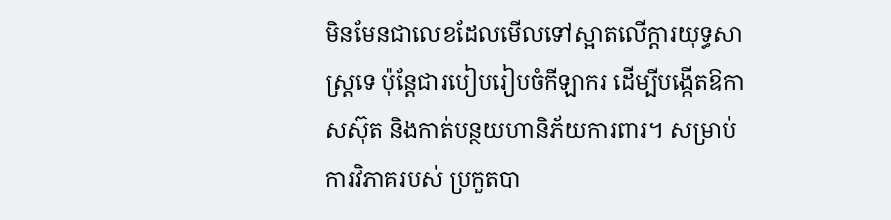មិនមែនជាលេខដែលមើលទៅស្អាតលើក្តារយុទ្ធសាស្ត្រទេ ប៉ុន្តែជារបៀបរៀបចំកីឡាករ ដើម្បីបង្កើតឱកាសស៊ុត និងកាត់បន្ថយហានិភ័យការពារ។ សម្រាប់ការវិភាគរបស់ ប្រកួតបា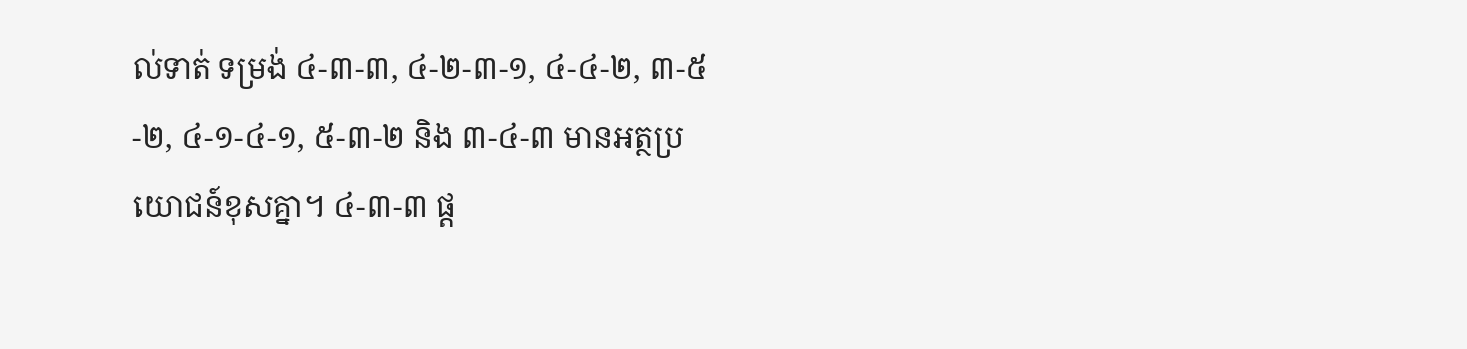ល់ទាត់ ទម្រង់ ៤-៣-៣, ៤-២-៣-១, ៤-៤-២, ៣-៥-២, ៤-១-៤-១, ៥-៣-២ និង ៣-៤-៣ មានអត្ថប្រយោជន៍ខុសគ្នា។ ៤-៣-៣ ផ្ត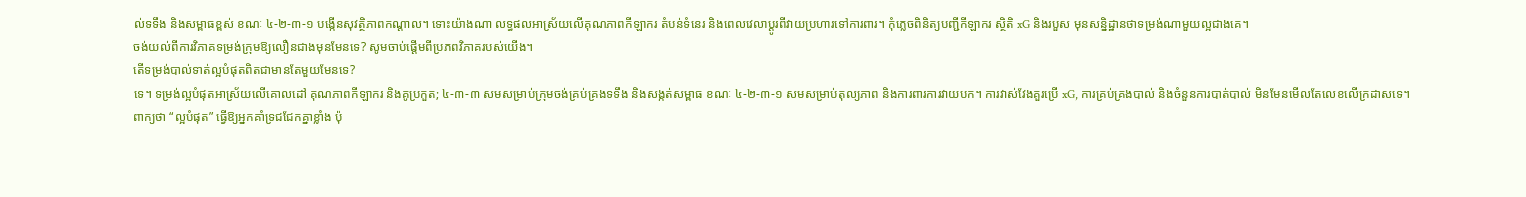ល់ទទឹង និងសម្ពាធខ្ពស់ ខណៈ ៤-២-៣-១ បង្កើនសុវត្ថិភាពកណ្តាល។ ទោះយ៉ាងណា លទ្ធផលអាស្រ័យលើគុណភាពកីឡាករ តំបន់ទំនេរ និងពេលវេលាប្តូរពីវាយប្រហារទៅការពារ។ កុំភ្លេចពិនិត្យបញ្ជីកីឡាករ ស្ថិតិ xG និងរបួស មុនសន្និដ្ឋានថាទម្រង់ណាមួយល្អជាងគេ។
ចង់យល់ពីការវិភាគទម្រង់ក្រុមឱ្យលឿនជាងមុនមែនទេ? សូមចាប់ផ្តើមពីប្រភពវិភាគរបស់យើង។
តើទម្រង់បាល់ទាត់ល្អបំផុតពិតជាមានតែមួយមែនទេ?
ទេ។ ទម្រង់ល្អបំផុតអាស្រ័យលើគោលដៅ គុណភាពកីឡាករ និងគូប្រកួត; ៤-៣-៣ សមសម្រាប់ក្រុមចង់គ្រប់គ្រងទទឹង និងសង្កត់សម្ពាធ ខណៈ ៤-២-៣-១ សមសម្រាប់តុល្យភាព និងការពារការវាយបក។ ការវាស់វែងគួរប្រើ xG, ការគ្រប់គ្រងបាល់ និងចំនួនការបាត់បាល់ មិនមែនមើលតែលេខលើក្រដាសទេ។
ពាក្យថា “ល្អបំផុត” ធ្វើឱ្យអ្នកគាំទ្រជជែកគ្នាខ្លាំង ប៉ុ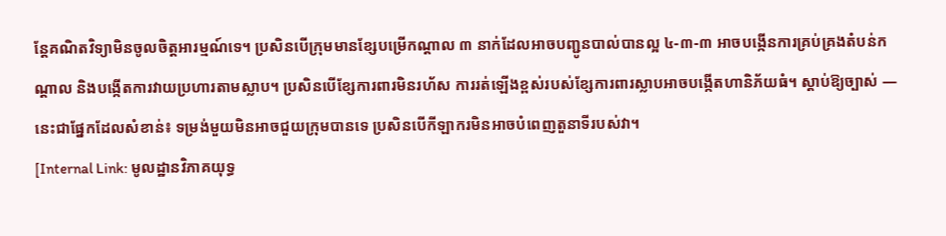ន្តែគណិតវិទ្យាមិនចូលចិត្តអារម្មណ៍ទេ។ ប្រសិនបើក្រុមមានខ្សែបម្រើកណ្តាល ៣ នាក់ដែលអាចបញ្ជូនបាល់បានល្អ ៤-៣-៣ អាចបង្កើនការគ្រប់គ្រងតំបន់កណ្តាល និងបង្កើតការវាយប្រហារតាមស្លាប។ ប្រសិនបើខ្សែការពារមិនរហ័ស ការរត់ឡើងខ្ពស់របស់ខ្សែការពារស្លាបអាចបង្កើតហានិភ័យធំ។ ស្តាប់ឱ្យច្បាស់ — នេះជាផ្នែកដែលសំខាន់៖ ទម្រង់មួយមិនអាចជួយក្រុមបានទេ ប្រសិនបើកីឡាករមិនអាចបំពេញតួនាទីរបស់វា។
[Internal Link: មូលដ្ឋានវិភាគយុទ្ធ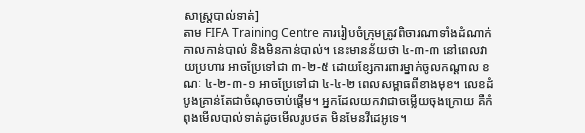សាស្ត្របាល់ទាត់]
តាម FIFA Training Centre ការរៀបចំក្រុមត្រូវពិចារណាទាំងដំណាក់កាលកាន់បាល់ និងមិនកាន់បាល់។ នេះមានន័យថា ៤-៣-៣ នៅពេលវាយប្រហារ អាចប្រែទៅជា ៣-២-៥ ដោយខ្សែការពារម្នាក់ចូលកណ្តាល ខណៈ ៤-២-៣-១ អាចប្រែទៅជា ៤-៤-២ ពេលសម្ពាធពីខាងមុខ។ លេខដំបូងគ្រាន់តែជាចំណុចចាប់ផ្តើម។ អ្នកដែលយកវាជាចម្លើយចុងក្រោយ គឺកំពុងមើលបាល់ទាត់ដូចមើលរូបថត មិនមែនវីដេអូទេ។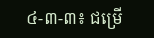៤-៣-៣៖ ជម្រើ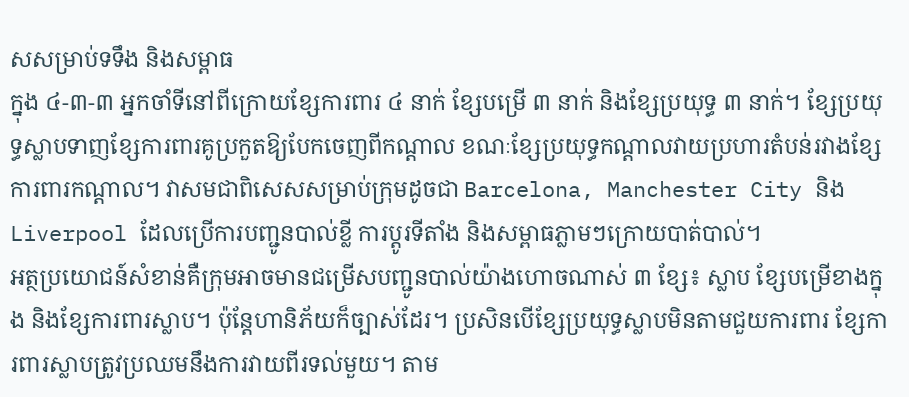សសម្រាប់ទទឹង និងសម្ពាធ
ក្នុង ៤-៣-៣ អ្នកចាំទីនៅពីក្រោយខ្សែការពារ ៤ នាក់ ខ្សែបម្រើ ៣ នាក់ និងខ្សែប្រយុទ្ធ ៣ នាក់។ ខ្សែប្រយុទ្ធស្លាបទាញខ្សែការពារគូប្រកួតឱ្យបែកចេញពីកណ្តាល ខណៈខ្សែប្រយុទ្ធកណ្តាលវាយប្រហារតំបន់រវាងខ្សែការពារកណ្តាល។ វាសមជាពិសេសសម្រាប់ក្រុមដូចជា Barcelona, Manchester City និង Liverpool ដែលប្រើការបញ្ជូនបាល់ខ្លី ការប្តូរទីតាំង និងសម្ពាធភ្លាមៗក្រោយបាត់បាល់។
អត្ថប្រយោជន៍សំខាន់គឺក្រុមអាចមានជម្រើសបញ្ជូនបាល់យ៉ាងហោចណាស់ ៣ ខ្សែ៖ ស្លាប ខ្សែបម្រើខាងក្នុង និងខ្សែការពារស្លាប។ ប៉ុន្តែហានិភ័យក៏ច្បាស់ដែរ។ ប្រសិនបើខ្សែប្រយុទ្ធស្លាបមិនតាមជួយការពារ ខ្សែការពារស្លាបត្រូវប្រឈមនឹងការវាយពីរទល់មួយ។ តាម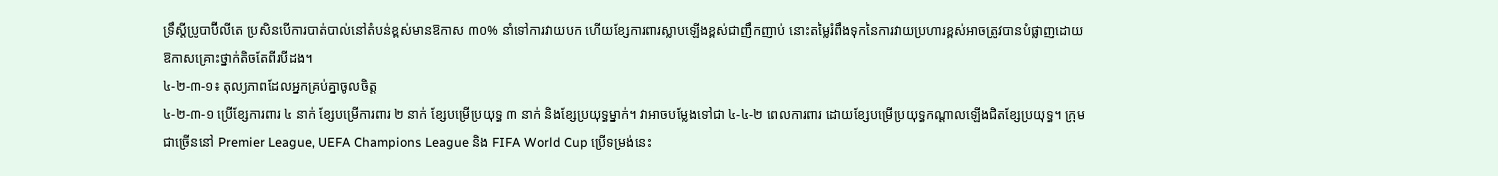ទ្រឹស្តីប្រូបាប៊ីលីតេ ប្រសិនបើការបាត់បាល់នៅតំបន់ខ្ពស់មានឱកាស ៣០% នាំទៅការវាយបក ហើយខ្សែការពារស្លាបឡើងខ្ពស់ជាញឹកញាប់ នោះតម្លៃរំពឹងទុកនៃការវាយប្រហារខ្ពស់អាចត្រូវបានបំផ្លាញដោយឱកាសគ្រោះថ្នាក់តិចតែពីរបីដង។
៤-២-៣-១៖ តុល្យភាពដែលអ្នកគ្រប់គ្នាចូលចិត្ត
៤-២-៣-១ ប្រើខ្សែការពារ ៤ នាក់ ខ្សែបម្រើការពារ ២ នាក់ ខ្សែបម្រើប្រយុទ្ធ ៣ នាក់ និងខ្សែប្រយុទ្ធម្នាក់។ វាអាចបម្លែងទៅជា ៤-៤-២ ពេលការពារ ដោយខ្សែបម្រើប្រយុទ្ធកណ្ដាលឡើងជិតខ្សែប្រយុទ្ធ។ ក្រុមជាច្រើននៅ Premier League, UEFA Champions League និង FIFA World Cup ប្រើទម្រង់នេះ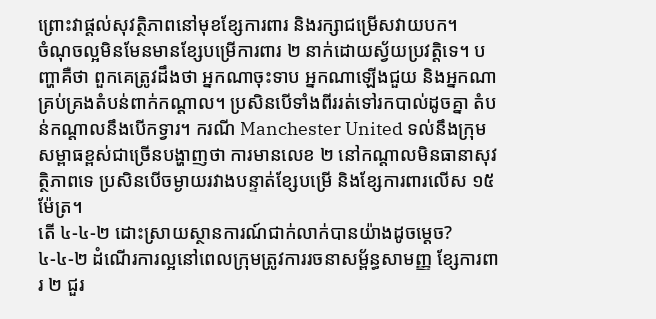ព្រោះវាផ្តល់សុវត្ថិភាពនៅមុខខ្សែការពារ និងរក្សាជម្រើសវាយបក។
ចំណុចល្អមិនមែនមានខ្សែបម្រើការពារ ២ នាក់ដោយស្វ័យប្រវត្តិទេ។ បញ្ហាគឺថា ពួកគេត្រូវដឹងថា អ្នកណាចុះទាប អ្នកណាឡើងជួយ និងអ្នកណាគ្រប់គ្រងតំបន់ពាក់កណ្តាល។ ប្រសិនបើទាំងពីររត់ទៅរកបាល់ដូចគ្នា តំបន់កណ្តាលនឹងបើកទ្វារ។ ករណី Manchester United ទល់នឹងក្រុមសម្ពាធខ្ពស់ជាច្រើនបង្ហាញថា ការមានលេខ ២ នៅកណ្តាលមិនធានាសុវត្ថិភាពទេ ប្រសិនបើចម្ងាយរវាងបន្ទាត់ខ្សែបម្រើ និងខ្សែការពារលើស ១៥ ម៉ែត្រ។
តើ ៤-៤-២ ដោះស្រាយស្ថានការណ៍ជាក់លាក់បានយ៉ាងដូចម្តេច?
៤-៤-២ ដំណើរការល្អនៅពេលក្រុមត្រូវការរចនាសម្ព័ន្ធសាមញ្ញ ខ្សែការពារ ២ ជួរ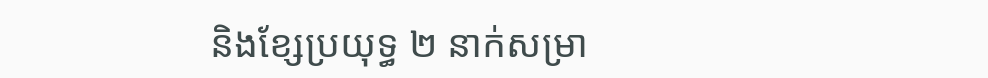និងខ្សែប្រយុទ្ធ ២ នាក់សម្រា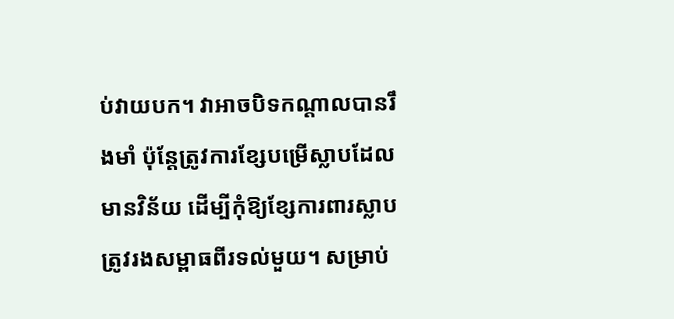ប់វាយបក។ វាអាចបិទកណ្តាលបានរឹងមាំ ប៉ុន្តែត្រូវការខ្សែបម្រើស្លាបដែលមានវិន័យ ដើម្បីកុំឱ្យខ្សែការពារស្លាបត្រូវរងសម្ពាធពីរទល់មួយ។ សម្រាប់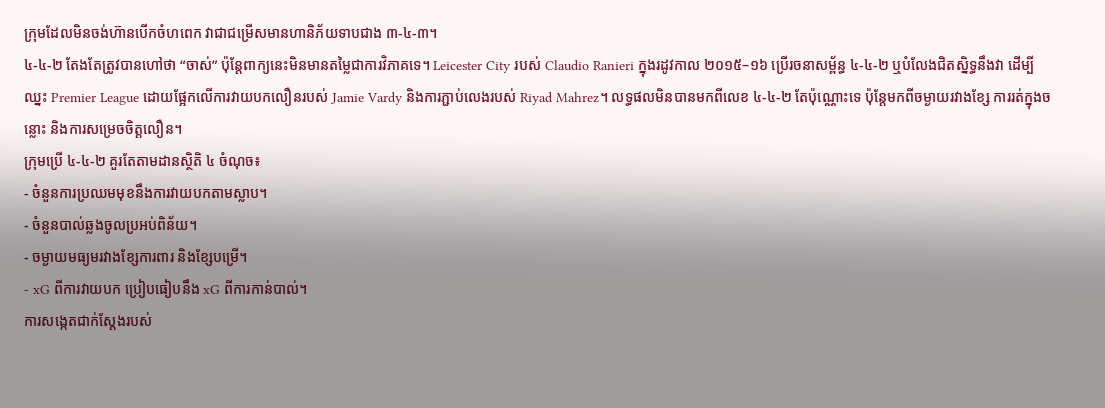ក្រុមដែលមិនចង់ហ៊ានបើកចំហពេក វាជាជម្រើសមានហានិភ័យទាបជាង ៣-៤-៣។
៤-៤-២ តែងតែត្រូវបានហៅថា “ចាស់” ប៉ុន្តែពាក្យនេះមិនមានតម្លៃជាការវិភាគទេ។ Leicester City របស់ Claudio Ranieri ក្នុងរដូវកាល ២០១៥–១៦ ប្រើរចនាសម្ព័ន្ធ ៤-៤-២ ឬបំលែងជិតស្និទ្ធនឹងវា ដើម្បីឈ្នះ Premier League ដោយផ្អែកលើការវាយបកលឿនរបស់ Jamie Vardy និងការភ្ជាប់លេងរបស់ Riyad Mahrez។ លទ្ធផលមិនបានមកពីលេខ ៤-៤-២ តែប៉ុណ្ណោះទេ ប៉ុន្តែមកពីចម្ងាយរវាងខ្សែ ការរត់ក្នុងចន្លោះ និងការសម្រេចចិត្តលឿន។
ក្រុមប្រើ ៤-៤-២ គួរតែតាមដានស្ថិតិ ៤ ចំណុច៖
- ចំនួនការប្រឈមមុខនឹងការវាយបកតាមស្លាប។
- ចំនួនបាល់ឆ្លងចូលប្រអប់ពិន័យ។
- ចម្ងាយមធ្យមរវាងខ្សែការពារ និងខ្សែបម្រើ។
- xG ពីការវាយបក ប្រៀបធៀបនឹង xG ពីការកាន់បាល់។
ការសង្កេតជាក់ស្តែងរបស់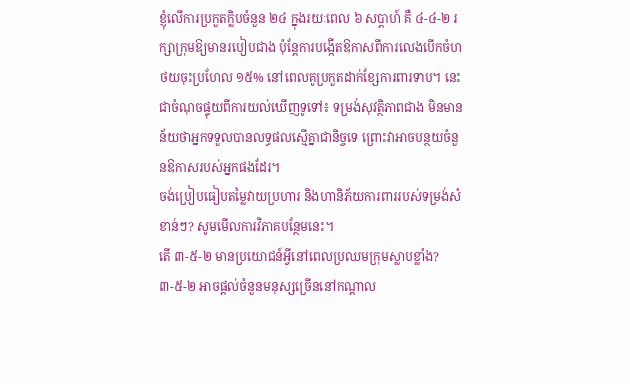ខ្ញុំលើការប្រកួតក្លិបចំនួន ២៤ ក្នុងរយៈពេល ៦ សប្តាហ៍ គឺ ៤-៤-២ រក្សាក្រុមឱ្យមានរបៀបជាង ប៉ុន្តែការបង្កើតឱកាសពីការលេងបើកចំហថយចុះប្រហែល ១៥% នៅពេលគូប្រកួតដាក់ខ្សែការពារទាប។ នេះជាចំណុចផ្ទុយពីការយល់ឃើញទូទៅ៖ ទម្រង់សុវត្ថិភាពជាង មិនមានន័យថាអ្នកទទួលបានលទ្ធផលស្មើគ្នាជានិច្ចទេ ព្រោះវាអាចបន្ថយចំនួនឱកាសរបស់អ្នកផងដែរ។
ចង់ប្រៀបធៀបតម្លៃវាយប្រហារ និងហានិភ័យការពាររបស់ទម្រង់សំខាន់ៗ? សូមមើលការវិភាគបន្ថែមនេះ។
តើ ៣-៥-២ មានប្រយោជន៍អ្វីនៅពេលប្រឈមក្រុមស្លាបខ្លាំង?
៣-៥-២ អាចផ្តល់ចំនួនមនុស្សច្រើននៅកណ្តាល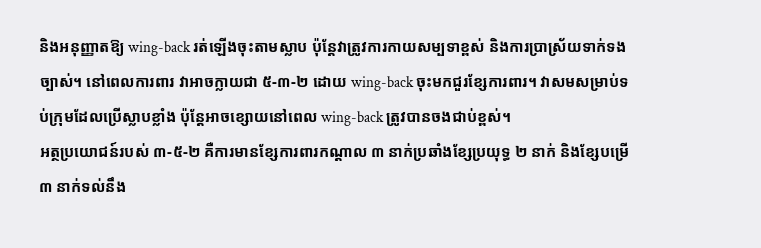និងអនុញ្ញាតឱ្យ wing-back រត់ឡើងចុះតាមស្លាប ប៉ុន្តែវាត្រូវការកាយសម្បទាខ្ពស់ និងការប្រាស្រ័យទាក់ទងច្បាស់។ នៅពេលការពារ វាអាចក្លាយជា ៥-៣-២ ដោយ wing-back ចុះមកជួរខ្សែការពារ។ វាសមសម្រាប់ទប់ក្រុមដែលប្រើស្លាបខ្លាំង ប៉ុន្តែអាចខ្សោយនៅពេល wing-back ត្រូវបានចងជាប់ខ្ពស់។
អត្ថប្រយោជន៍របស់ ៣-៥-២ គឺការមានខ្សែការពារកណ្តាល ៣ នាក់ប្រឆាំងខ្សែប្រយុទ្ធ ២ នាក់ និងខ្សែបម្រើ ៣ នាក់ទល់នឹង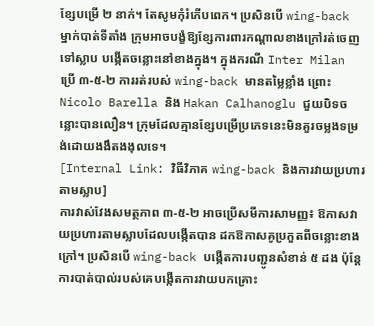ខ្សែបម្រើ ២ នាក់។ តែសូមកុំរំភើបពេក។ ប្រសិនបើ wing-back ម្នាក់បាត់ទីតាំង ក្រុមអាចបង្ខំឱ្យខ្សែការពារកណ្តាលខាងក្រៅរត់ចេញទៅស្លាប បង្កើតចន្លោះនៅខាងក្នុង។ ក្នុងករណី Inter Milan ប្រើ ៣-៥-២ ការរត់របស់ wing-back មានតម្លៃខ្លាំង ព្រោះ Nicolo Barella និង Hakan Calhanoglu ជួយបិទចន្លោះបានលឿន។ ក្រុមដែលគ្មានខ្សែបម្រើប្រភេទនេះមិនគួរចម្លងទម្រង់ដោយងងឹតងងុលទេ។
[Internal Link: វិធីវិភាគ wing-back និងការវាយប្រហារតាមស្លាប]
ការវាស់វែងសមត្ថភាព ៣-៥-២ អាចប្រើសមីការសាមញ្ញ៖ ឱកាសវាយប្រហារតាមស្លាបដែលបង្កើតបាន ដកឱកាសគូប្រកួតពីចន្លោះខាងក្រៅ។ ប្រសិនបើ wing-back បង្កើតការបញ្ជូនសំខាន់ ៥ ដង ប៉ុន្តែការបាត់បាល់របស់គេបង្កើតការវាយបកគ្រោះ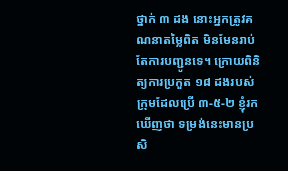ថ្នាក់ ៣ ដង នោះអ្នកត្រូវគណនាតម្លៃពិត មិនមែនរាប់តែការបញ្ជូនទេ។ ក្រោយពិនិត្យការប្រកួត ១៨ ដងរបស់ក្រុមដែលប្រើ ៣-៥-២ ខ្ញុំរកឃើញថា ទម្រង់នេះមានប្រសិ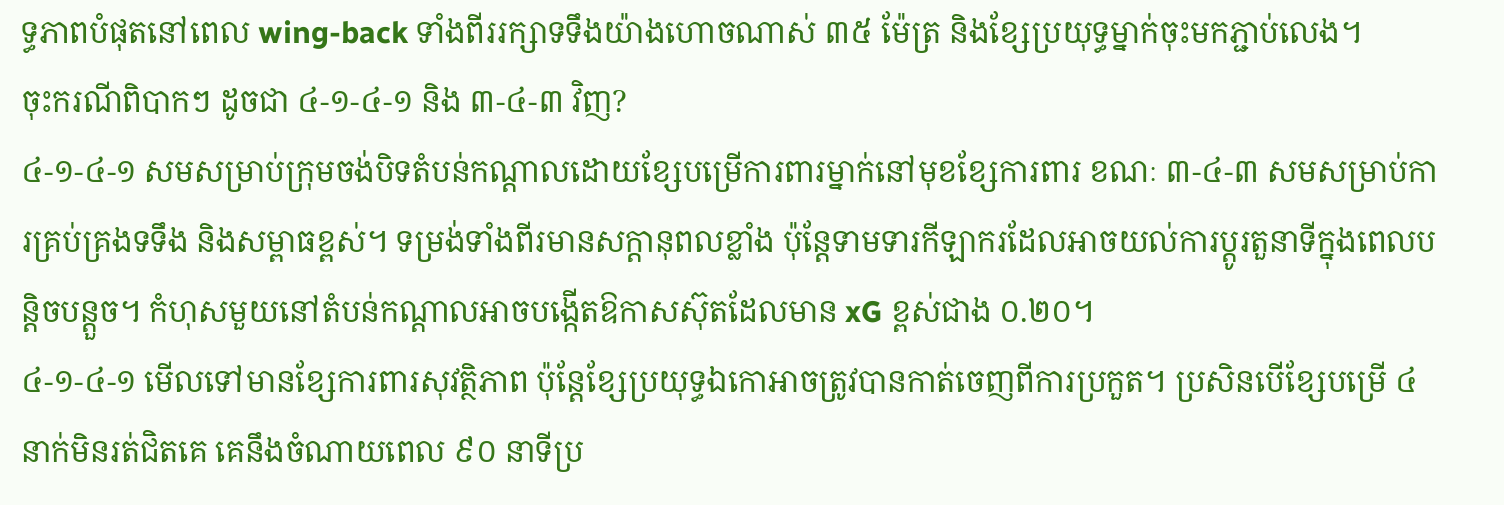ទ្ធភាពបំផុតនៅពេល wing-back ទាំងពីររក្សាទទឹងយ៉ាងហោចណាស់ ៣៥ ម៉ែត្រ និងខ្សែប្រយុទ្ធម្នាក់ចុះមកភ្ជាប់លេង។
ចុះករណីពិបាកៗ ដូចជា ៤-១-៤-១ និង ៣-៤-៣ វិញ?
៤-១-៤-១ សមសម្រាប់ក្រុមចង់បិទតំបន់កណ្តាលដោយខ្សែបម្រើការពារម្នាក់នៅមុខខ្សែការពារ ខណៈ ៣-៤-៣ សមសម្រាប់ការគ្រប់គ្រងទទឹង និងសម្ពាធខ្ពស់។ ទម្រង់ទាំងពីរមានសក្តានុពលខ្លាំង ប៉ុន្តែទាមទារកីឡាករដែលអាចយល់ការប្តូរតួនាទីក្នុងពេលបន្តិចបន្តួច។ កំហុសមួយនៅតំបន់កណ្តាលអាចបង្កើតឱកាសស៊ុតដែលមាន xG ខ្ពស់ជាង ០.២០។
៤-១-៤-១ មើលទៅមានខ្សែការពារសុវត្ថិភាព ប៉ុន្តែខ្សែប្រយុទ្ធឯកោអាចត្រូវបានកាត់ចេញពីការប្រកួត។ ប្រសិនបើខ្សែបម្រើ ៤ នាក់មិនរត់ជិតគេ គេនឹងចំណាយពេល ៩០ នាទីប្រ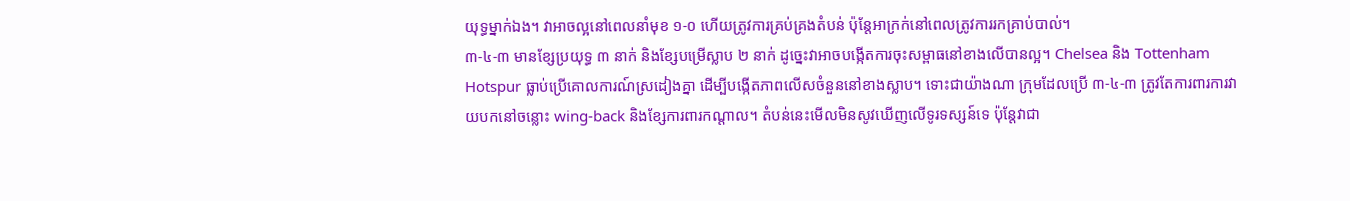យុទ្ធម្នាក់ឯង។ វាអាចល្អនៅពេលនាំមុខ ១-០ ហើយត្រូវការគ្រប់គ្រងតំបន់ ប៉ុន្តែអាក្រក់នៅពេលត្រូវការរកគ្រាប់បាល់។
៣-៤-៣ មានខ្សែប្រយុទ្ធ ៣ នាក់ និងខ្សែបម្រើស្លាប ២ នាក់ ដូច្នេះវាអាចបង្កើតការចុះសម្ពាធនៅខាងលើបានល្អ។ Chelsea និង Tottenham Hotspur ធ្លាប់ប្រើគោលការណ៍ស្រដៀងគ្នា ដើម្បីបង្កើតភាពលើសចំនួននៅខាងស្លាប។ ទោះជាយ៉ាងណា ក្រុមដែលប្រើ ៣-៤-៣ ត្រូវតែការពារការវាយបកនៅចន្លោះ wing-back និងខ្សែការពារកណ្តាល។ តំបន់នេះមើលមិនសូវឃើញលើទូរទស្សន៍ទេ ប៉ុន្តែវាជា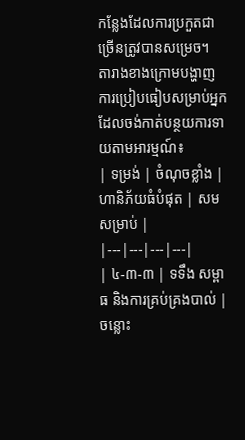កន្លែងដែលការប្រកួតជាច្រើនត្រូវបានសម្រេច។
តារាងខាងក្រោមបង្ហាញការប្រៀបធៀបសម្រាប់អ្នកដែលចង់កាត់បន្ថយការទាយតាមអារម្មណ៍៖
| ទម្រង់ | ចំណុចខ្លាំង | ហានិភ័យធំបំផុត | សមសម្រាប់ |
|---|---|---|---|
| ៤-៣-៣ | ទទឹង សម្ពាធ និងការគ្រប់គ្រងបាល់ | ចន្លោះ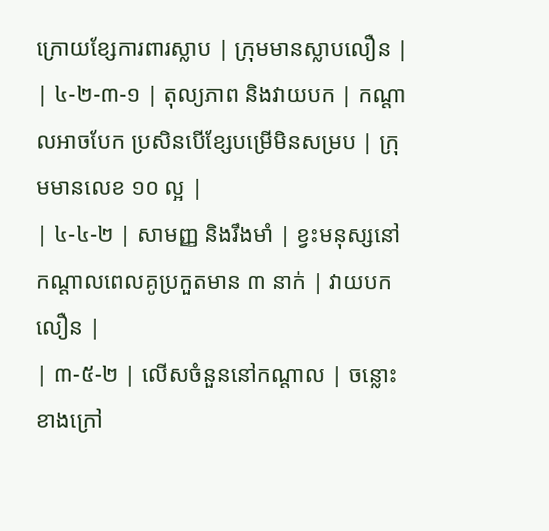ក្រោយខ្សែការពារស្លាប | ក្រុមមានស្លាបលឿន |
| ៤-២-៣-១ | តុល្យភាព និងវាយបក | កណ្តាលអាចបែក ប្រសិនបើខ្សែបម្រើមិនសម្រប | ក្រុមមានលេខ ១០ ល្អ |
| ៤-៤-២ | សាមញ្ញ និងរឹងមាំ | ខ្វះមនុស្សនៅកណ្តាលពេលគូប្រកួតមាន ៣ នាក់ | វាយបកលឿន |
| ៣-៥-២ | លើសចំនួននៅកណ្តាល | ចន្លោះខាងក្រៅ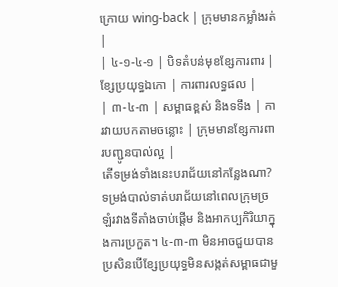ក្រោយ wing-back | ក្រុមមានកម្លាំងរត់ |
| ៤-១-៤-១ | បិទតំបន់មុខខ្សែការពារ | ខ្សែប្រយុទ្ធឯកោ | ការពារលទ្ធផល |
| ៣-៤-៣ | សម្ពាធខ្ពស់ និងទទឹង | ការវាយបកតាមចន្លោះ | ក្រុមមានខ្សែការពារបញ្ជូនបាល់ល្អ |
តើទម្រង់ទាំងនេះបរាជ័យនៅកន្លែងណា?
ទម្រង់បាល់ទាត់បរាជ័យនៅពេលក្រុមច្រឡំរវាងទីតាំងចាប់ផ្តើម និងអាកប្បកិរិយាក្នុងការប្រកួត។ ៤-៣-៣ មិនអាចជួយបាន ប្រសិនបើខ្សែប្រយុទ្ធមិនសង្កត់សម្ពាធជាមួ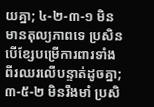យគ្នា; ៤-២-៣-១ មិនមានតុល្យភាពទេ ប្រសិនបើខ្សែបម្រើការពារទាំងពីរឈរលើបន្ទាត់ដូចគ្នា; ៣-៥-២ មិនរឹងមាំ ប្រសិ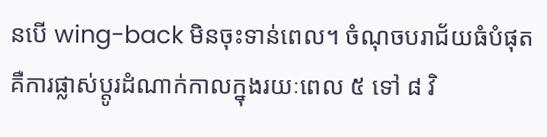នបើ wing-back មិនចុះទាន់ពេល។ ចំណុចបរាជ័យធំបំផុតគឺការផ្លាស់ប្តូរដំណាក់កាលក្នុងរយៈពេល ៥ ទៅ ៨ វិ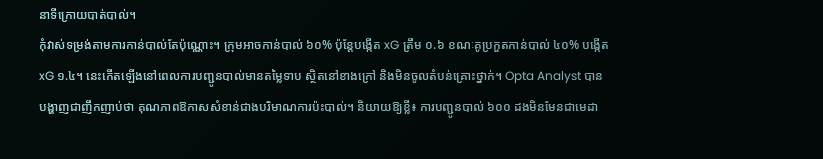នាទីក្រោយបាត់បាល់។
កុំវាស់ទម្រង់តាមការកាន់បាល់តែប៉ុណ្ណោះ។ ក្រុមអាចកាន់បាល់ ៦០% ប៉ុន្តែបង្កើត xG ត្រឹម ០.៦ ខណៈគូប្រកួតកាន់បាល់ ៤០% បង្កើត xG ១.៤។ នេះកើតឡើងនៅពេលការបញ្ជូនបាល់មានតម្លៃទាប ស្ថិតនៅខាងក្រៅ និងមិនចូលតំបន់គ្រោះថ្នាក់។ Opta Analyst បានបង្ហាញជាញឹកញាប់ថា គុណភាពឱកាសសំខាន់ជាងបរិមាណការប៉ះបាល់។ និយាយឱ្យខ្លី៖ ការបញ្ជូនបាល់ ៦០០ ដងមិនមែនជាមេដា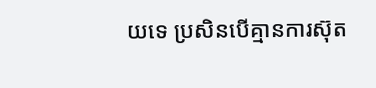យទេ ប្រសិនបើគ្មានការស៊ុត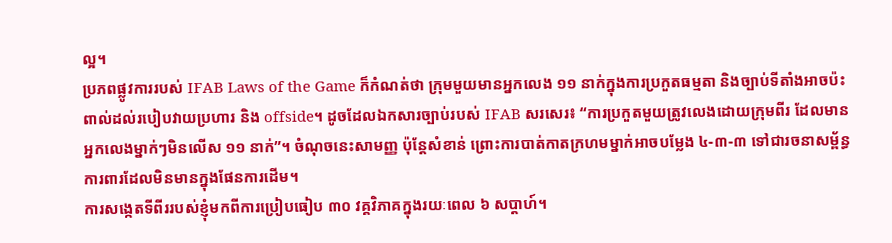ល្អ។
ប្រភពផ្លូវការរបស់ IFAB Laws of the Game ក៏កំណត់ថា ក្រុមមួយមានអ្នកលេង ១១ នាក់ក្នុងការប្រកួតធម្មតា និងច្បាប់ទីតាំងអាចប៉ះពាល់ដល់របៀបវាយប្រហារ និង offside។ ដូចដែលឯកសារច្បាប់របស់ IFAB សរសេរ៖ “ការប្រកួតមួយត្រូវលេងដោយក្រុមពីរ ដែលមានអ្នកលេងម្នាក់ៗមិនលើស ១១ នាក់”។ ចំណុចនេះសាមញ្ញ ប៉ុន្តែសំខាន់ ព្រោះការបាត់កាតក្រហមម្នាក់អាចបម្លែង ៤-៣-៣ ទៅជារចនាសម្ព័ន្ធការពារដែលមិនមានក្នុងផែនការដើម។
ការសង្កេតទីពីររបស់ខ្ញុំមកពីការប្រៀបធៀប ៣០ វគ្គវិភាគក្នុងរយៈពេល ៦ សប្តាហ៍។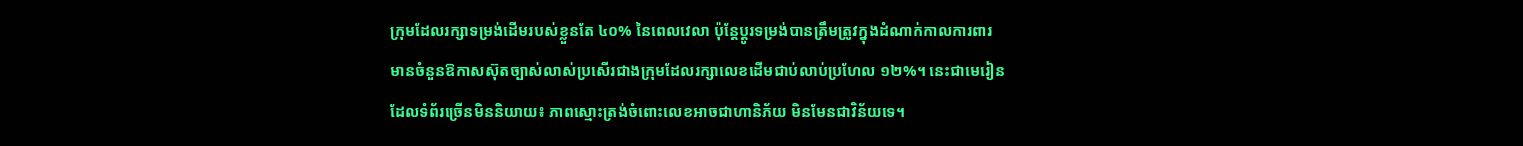ក្រុមដែលរក្សាទម្រង់ដើមរបស់ខ្លួនតែ ៤០% នៃពេលវេលា ប៉ុន្តែប្តូរទម្រង់បានត្រឹមត្រូវក្នុងដំណាក់កាលការពារ មានចំនួនឱកាសស៊ុតច្បាស់លាស់ប្រសើរជាងក្រុមដែលរក្សាលេខដើមជាប់លាប់ប្រហែល ១២%។ នេះជាមេរៀនដែលទំព័រច្រើនមិននិយាយ៖ ភាពស្មោះត្រង់ចំពោះលេខអាចជាហានិភ័យ មិនមែនជាវិន័យទេ។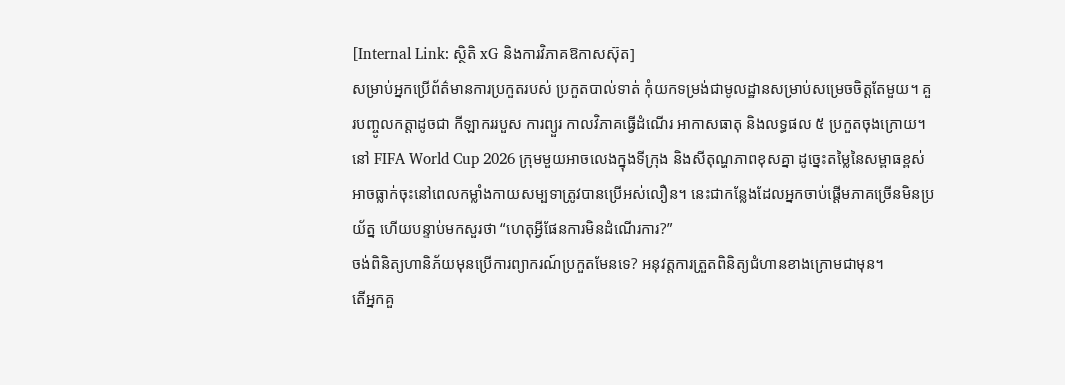[Internal Link: ស្ថិតិ xG និងការវិភាគឱកាសស៊ុត]
សម្រាប់អ្នកប្រើព័ត៌មានការប្រកួតរបស់ ប្រកួតបាល់ទាត់ កុំយកទម្រង់ជាមូលដ្ឋានសម្រាប់សម្រេចចិត្តតែមួយ។ គួរបញ្ចូលកត្តាដូចជា កីឡាកររបួស ការព្យួរ កាលវិភាគធ្វើដំណើរ អាកាសធាតុ និងលទ្ធផល ៥ ប្រកួតចុងក្រោយ។ នៅ FIFA World Cup 2026 ក្រុមមួយអាចលេងក្នុងទីក្រុង និងសីតុណ្ហភាពខុសគ្នា ដូច្នេះតម្លៃនៃសម្ពាធខ្ពស់អាចធ្លាក់ចុះនៅពេលកម្លាំងកាយសម្បទាត្រូវបានប្រើអស់លឿន។ នេះជាកន្លែងដែលអ្នកចាប់ផ្តើមភាគច្រើនមិនប្រយ័ត្ន ហើយបន្ទាប់មកសួរថា “ហេតុអ្វីផែនការមិនដំណើរការ?”
ចង់ពិនិត្យហានិភ័យមុនប្រើការព្យាករណ៍ប្រកួតមែនទេ? អនុវត្តការត្រួតពិនិត្យជំហានខាងក្រោមជាមុន។
តើអ្នកគួ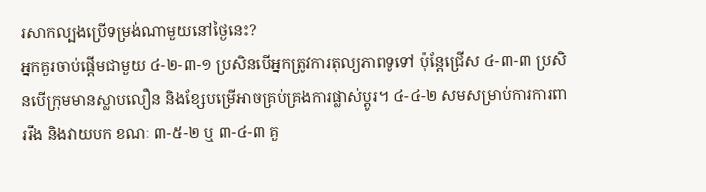រសាកល្បងប្រើទម្រង់ណាមួយនៅថ្ងៃនេះ?
អ្នកគួរចាប់ផ្តើមជាមួយ ៤-២-៣-១ ប្រសិនបើអ្នកត្រូវការតុល្យភាពទូទៅ ប៉ុន្តែជ្រើស ៤-៣-៣ ប្រសិនបើក្រុមមានស្លាបលឿន និងខ្សែបម្រើអាចគ្រប់គ្រងការផ្លាស់ប្តូរ។ ៤-៤-២ សមសម្រាប់ការការពាររឹង និងវាយបក ខណៈ ៣-៥-២ ឬ ៣-៤-៣ គួ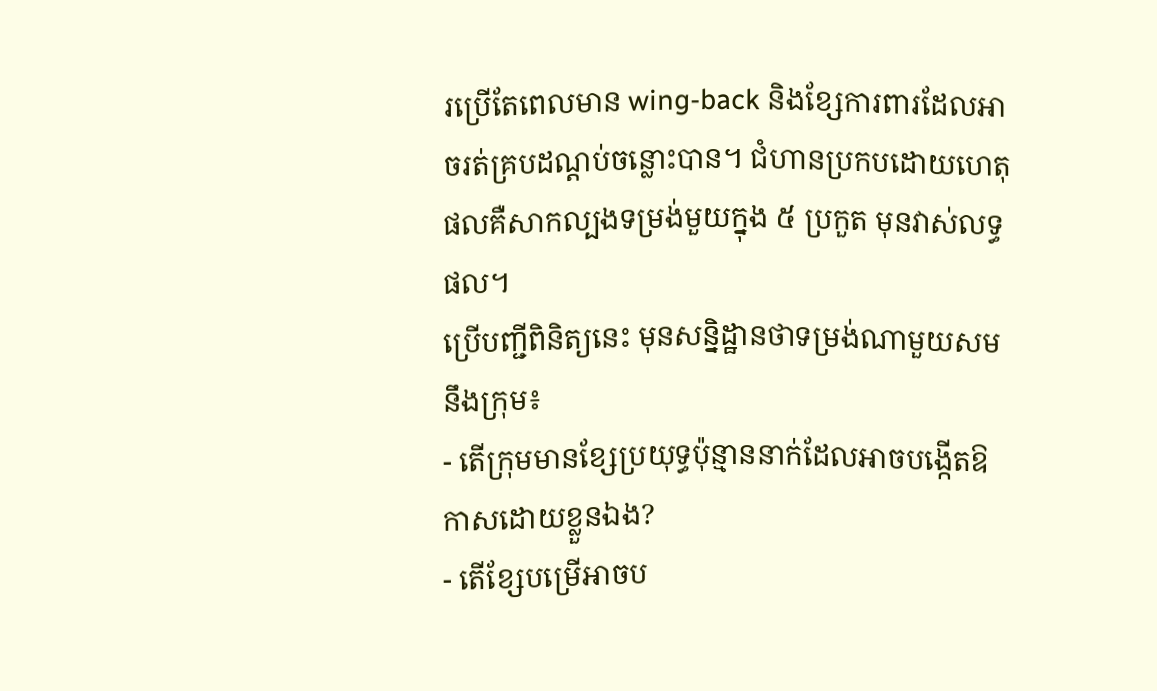រប្រើតែពេលមាន wing-back និងខ្សែការពារដែលអាចរត់គ្របដណ្តប់ចន្លោះបាន។ ជំហានប្រកបដោយហេតុផលគឺសាកល្បងទម្រង់មួយក្នុង ៥ ប្រកួត មុនវាស់លទ្ធផល។
ប្រើបញ្ជីពិនិត្យនេះ មុនសន្និដ្ឋានថាទម្រង់ណាមួយសមនឹងក្រុម៖
- តើក្រុមមានខ្សែប្រយុទ្ធប៉ុន្មាននាក់ដែលអាចបង្កើតឱកាសដោយខ្លួនឯង?
- តើខ្សែបម្រើអាចប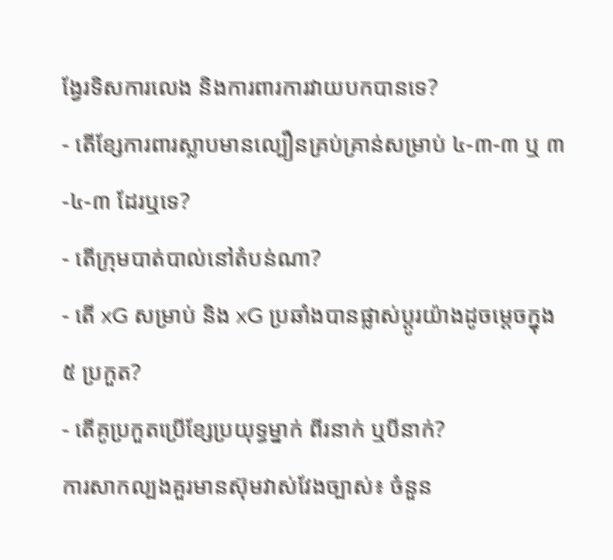ង្វែរទិសការលេង និងការពារការវាយបកបានទេ?
- តើខ្សែការពារស្លាបមានល្បឿនគ្រប់គ្រាន់សម្រាប់ ៤-៣-៣ ឬ ៣-៤-៣ ដែរឬទេ?
- តើក្រុមបាត់បាល់នៅតំបន់ណា?
- តើ xG សម្រាប់ និង xG ប្រឆាំងបានផ្លាស់ប្តូរយ៉ាងដូចម្តេចក្នុង ៥ ប្រកួត?
- តើគូប្រកួតប្រើខ្សែប្រយុទ្ធម្នាក់ ពីរនាក់ ឬបីនាក់?
ការសាកល្បងគួរមានស៊ុមវាស់វែងច្បាស់៖ ចំនួន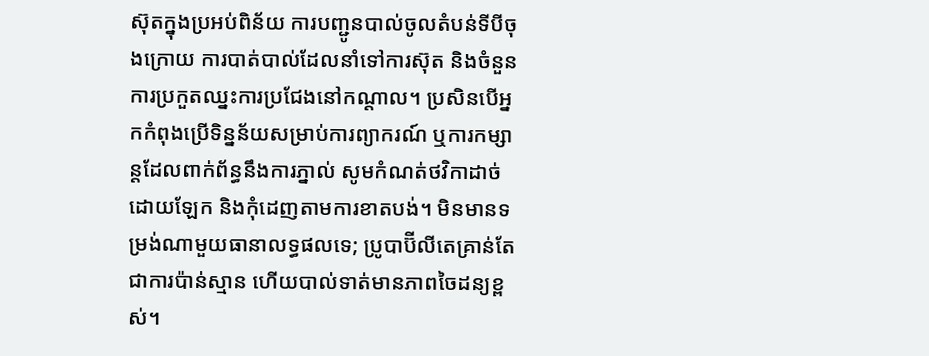ស៊ុតក្នុងប្រអប់ពិន័យ ការបញ្ជូនបាល់ចូលតំបន់ទីបីចុងក្រោយ ការបាត់បាល់ដែលនាំទៅការស៊ុត និងចំនួនការប្រកួតឈ្នះការប្រជែងនៅកណ្តាល។ ប្រសិនបើអ្នកកំពុងប្រើទិន្នន័យសម្រាប់ការព្យាករណ៍ ឬការកម្សាន្តដែលពាក់ព័ន្ធនឹងការភ្នាល់ សូមកំណត់ថវិកាដាច់ដោយឡែក និងកុំដេញតាមការខាតបង់។ មិនមានទម្រង់ណាមួយធានាលទ្ធផលទេ; ប្រូបាប៊ីលីតេគ្រាន់តែជាការប៉ាន់ស្មាន ហើយបាល់ទាត់មានភាពចៃដន្យខ្ពស់។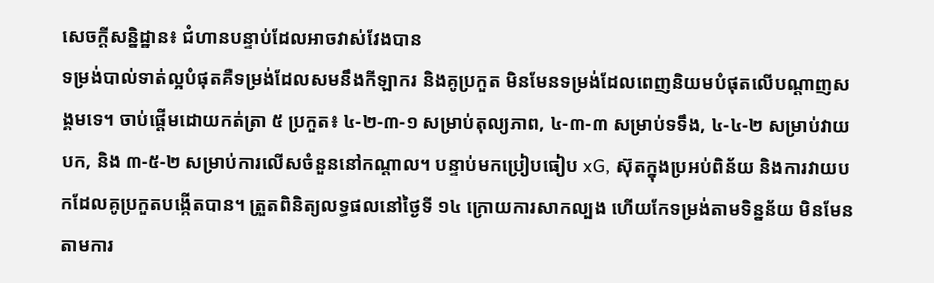សេចក្តីសន្និដ្ឋាន៖ ជំហានបន្ទាប់ដែលអាចវាស់វែងបាន
ទម្រង់បាល់ទាត់ល្អបំផុតគឺទម្រង់ដែលសមនឹងកីឡាករ និងគូប្រកួត មិនមែនទម្រង់ដែលពេញនិយមបំផុតលើបណ្តាញសង្គមទេ។ ចាប់ផ្តើមដោយកត់ត្រា ៥ ប្រកួត៖ ៤-២-៣-១ សម្រាប់តុល្យភាព, ៤-៣-៣ សម្រាប់ទទឹង, ៤-៤-២ សម្រាប់វាយបក, និង ៣-៥-២ សម្រាប់ការលើសចំនួននៅកណ្តាល។ បន្ទាប់មកប្រៀបធៀប xG, ស៊ុតក្នុងប្រអប់ពិន័យ និងការវាយបកដែលគូប្រកួតបង្កើតបាន។ ត្រួតពិនិត្យលទ្ធផលនៅថ្ងៃទី ១៤ ក្រោយការសាកល្បង ហើយកែទម្រង់តាមទិន្នន័យ មិនមែនតាមការ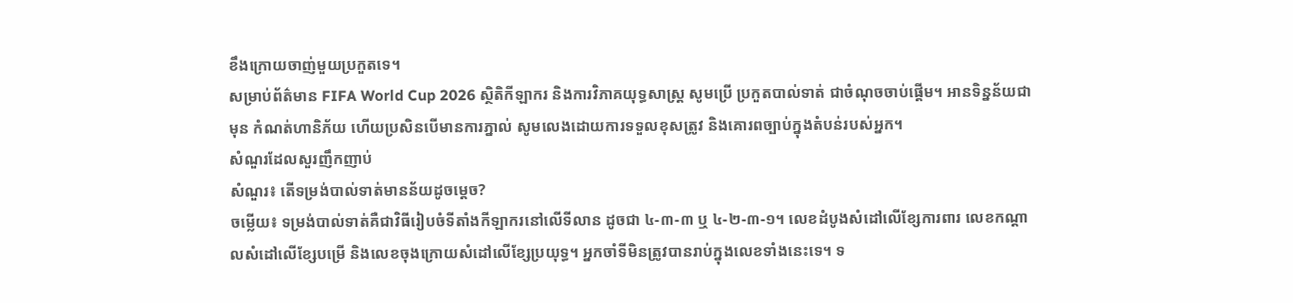ខឹងក្រោយចាញ់មួយប្រកួតទេ។
សម្រាប់ព័ត៌មាន FIFA World Cup 2026 ស្ថិតិកីឡាករ និងការវិភាគយុទ្ធសាស្ត្រ សូមប្រើ ប្រកួតបាល់ទាត់ ជាចំណុចចាប់ផ្តើម។ អានទិន្នន័យជាមុន កំណត់ហានិភ័យ ហើយប្រសិនបើមានការភ្នាល់ សូមលេងដោយការទទួលខុសត្រូវ និងគោរពច្បាប់ក្នុងតំបន់របស់អ្នក។
សំណួរដែលសួរញឹកញាប់
សំណួរ៖ តើទម្រង់បាល់ទាត់មានន័យដូចម្តេច?
ចម្លើយ៖ ទម្រង់បាល់ទាត់គឺជាវិធីរៀបចំទីតាំងកីឡាករនៅលើទីលាន ដូចជា ៤-៣-៣ ឬ ៤-២-៣-១។ លេខដំបូងសំដៅលើខ្សែការពារ លេខកណ្តាលសំដៅលើខ្សែបម្រើ និងលេខចុងក្រោយសំដៅលើខ្សែប្រយុទ្ធ។ អ្នកចាំទីមិនត្រូវបានរាប់ក្នុងលេខទាំងនេះទេ។ ទ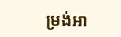ម្រង់អា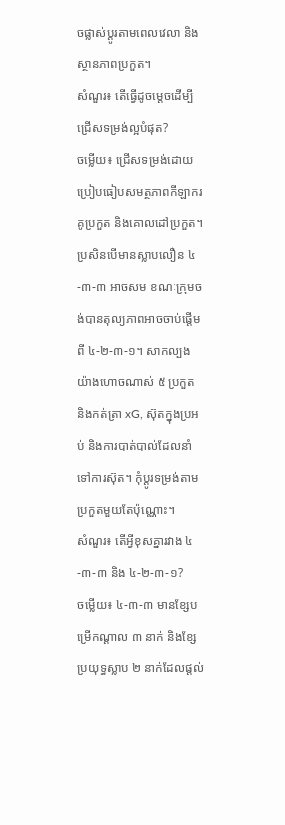ចផ្លាស់ប្តូរតាមពេលវេលា និងស្ថានភាពប្រកួត។
សំណួរ៖ តើធ្វើដូចម្តេចដើម្បីជ្រើសទម្រង់ល្អបំផុត?
ចម្លើយ៖ ជ្រើសទម្រង់ដោយប្រៀបធៀបសមត្ថភាពកីឡាករ គូប្រកួត និងគោលដៅប្រកួត។ ប្រសិនបើមានស្លាបលឿន ៤-៣-៣ អាចសម ខណៈក្រុមចង់បានតុល្យភាពអាចចាប់ផ្តើមពី ៤-២-៣-១។ សាកល្បងយ៉ាងហោចណាស់ ៥ ប្រកួត និងកត់ត្រា xG, ស៊ុតក្នុងប្រអប់ និងការបាត់បាល់ដែលនាំទៅការស៊ុត។ កុំប្តូរទម្រង់តាមប្រកួតមួយតែប៉ុណ្ណោះ។
សំណួរ៖ តើអ្វីខុសគ្នារវាង ៤-៣-៣ និង ៤-២-៣-១?
ចម្លើយ៖ ៤-៣-៣ មានខ្សែបម្រើកណ្តាល ៣ នាក់ និងខ្សែប្រយុទ្ធស្លាប ២ នាក់ដែលផ្តល់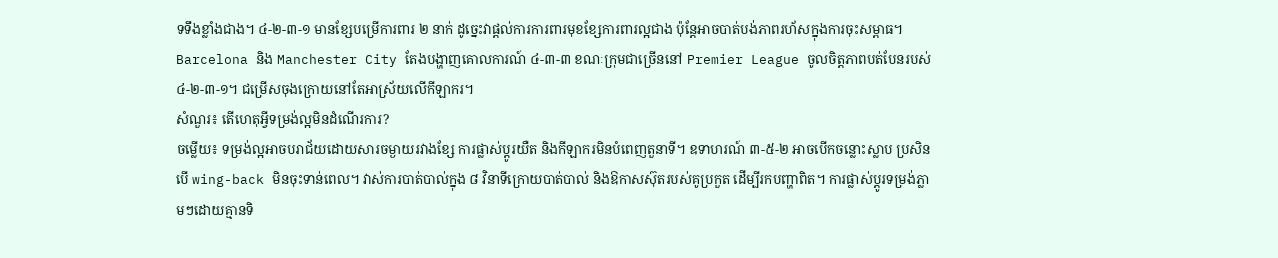ទទឹងខ្លាំងជាង។ ៤-២-៣-១ មានខ្សែបម្រើការពារ ២ នាក់ ដូច្នេះវាផ្តល់ការការពារមុខខ្សែការពារល្អជាង ប៉ុន្តែអាចបាត់បង់ភាពរហ័សក្នុងការចុះសម្ពាធ។ Barcelona និង Manchester City តែងបង្ហាញគោលការណ៍ ៤-៣-៣ ខណៈក្រុមជាច្រើននៅ Premier League ចូលចិត្តភាពបត់បែនរបស់ ៤-២-៣-១។ ជម្រើសចុងក្រោយនៅតែអាស្រ័យលើកីឡាករ។
សំណួរ៖ តើហេតុអ្វីទម្រង់ល្អមិនដំណើរការ?
ចម្លើយ៖ ទម្រង់ល្អអាចបរាជ័យដោយសារចម្ងាយរវាងខ្សែ ការផ្លាស់ប្តូរយឺត និងកីឡាករមិនបំពេញតួនាទី។ ឧទាហរណ៍ ៣-៥-២ អាចបើកចន្លោះស្លាប ប្រសិនបើ wing-back មិនចុះទាន់ពេល។ វាស់ការបាត់បាល់ក្នុង ៨ វិនាទីក្រោយបាត់បាល់ និងឱកាសស៊ុតរបស់គូប្រកួត ដើម្បីរកបញ្ហាពិត។ ការផ្លាស់ប្តូរទម្រង់ភ្លាមៗដោយគ្មានទិ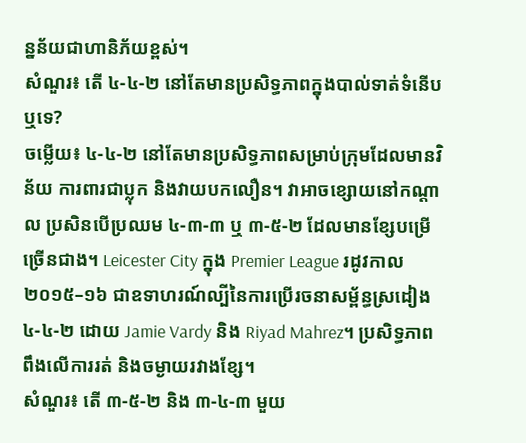ន្នន័យជាហានិភ័យខ្ពស់។
សំណួរ៖ តើ ៤-៤-២ នៅតែមានប្រសិទ្ធភាពក្នុងបាល់ទាត់ទំនើបឬទេ?
ចម្លើយ៖ ៤-៤-២ នៅតែមានប្រសិទ្ធភាពសម្រាប់ក្រុមដែលមានវិន័យ ការពារជាប្លុក និងវាយបកលឿន។ វាអាចខ្សោយនៅកណ្តាល ប្រសិនបើប្រឈម ៤-៣-៣ ឬ ៣-៥-២ ដែលមានខ្សែបម្រើច្រើនជាង។ Leicester City ក្នុង Premier League រដូវកាល ២០១៥–១៦ ជាឧទាហរណ៍ល្បីនៃការប្រើរចនាសម្ព័ន្ធស្រដៀង ៤-៤-២ ដោយ Jamie Vardy និង Riyad Mahrez។ ប្រសិទ្ធភាពពឹងលើការរត់ និងចម្ងាយរវាងខ្សែ។
សំណួរ៖ តើ ៣-៥-២ និង ៣-៤-៣ មួយ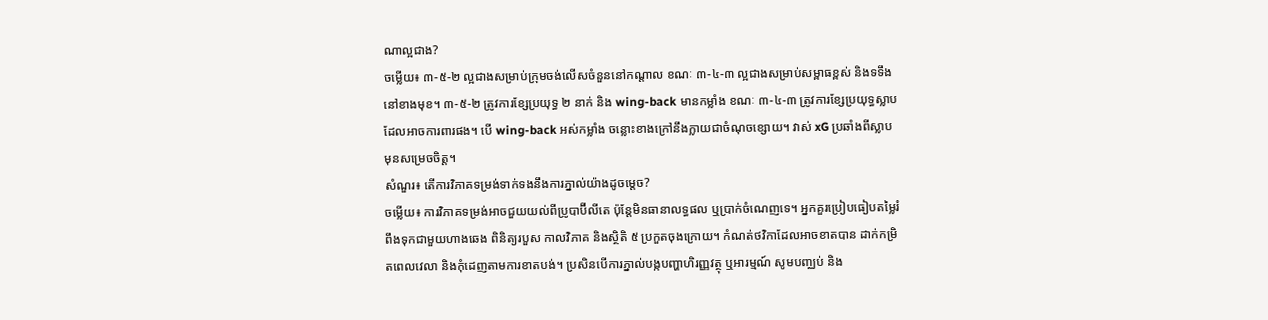ណាល្អជាង?
ចម្លើយ៖ ៣-៥-២ ល្អជាងសម្រាប់ក្រុមចង់លើសចំនួននៅកណ្តាល ខណៈ ៣-៤-៣ ល្អជាងសម្រាប់សម្ពាធខ្ពស់ និងទទឹងនៅខាងមុខ។ ៣-៥-២ ត្រូវការខ្សែប្រយុទ្ធ ២ នាក់ និង wing-back មានកម្លាំង ខណៈ ៣-៤-៣ ត្រូវការខ្សែប្រយុទ្ធស្លាបដែលអាចការពារផង។ បើ wing-back អស់កម្លាំង ចន្លោះខាងក្រៅនឹងក្លាយជាចំណុចខ្សោយ។ វាស់ xG ប្រឆាំងពីស្លាបមុនសម្រេចចិត្ត។
សំណួរ៖ តើការវិភាគទម្រង់ទាក់ទងនឹងការភ្នាល់យ៉ាងដូចម្តេច?
ចម្លើយ៖ ការវិភាគទម្រង់អាចជួយយល់ពីប្រូបាប៊ីលីតេ ប៉ុន្តែមិនធានាលទ្ធផល ឬប្រាក់ចំណេញទេ។ អ្នកគួរប្រៀបធៀបតម្លៃរំពឹងទុកជាមួយហាងឆេង ពិនិត្យរបួស កាលវិភាគ និងស្ថិតិ ៥ ប្រកួតចុងក្រោយ។ កំណត់ថវិកាដែលអាចខាតបាន ដាក់កម្រិតពេលវេលា និងកុំដេញតាមការខាតបង់។ ប្រសិនបើការភ្នាល់បង្កបញ្ហាហិរញ្ញវត្ថុ ឬអារម្មណ៍ សូមបញ្ឈប់ និង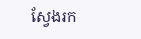ស្វែងរក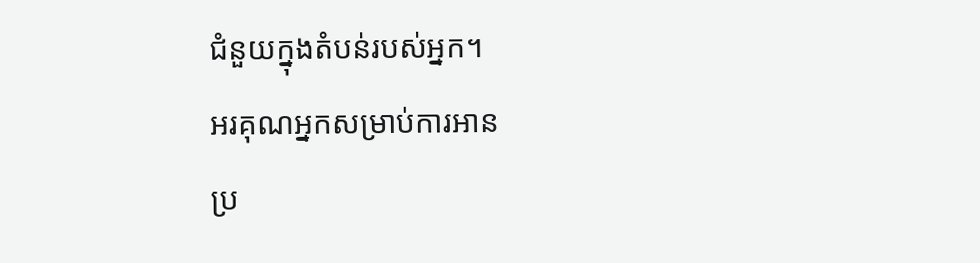ជំនួយក្នុងតំបន់របស់អ្នក។
អរគុណអ្នកសម្រាប់ការអាន
ប្រ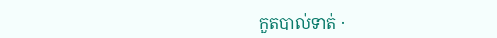កួតបាល់ទាត់ ·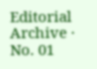Editorial Archive · No. 01